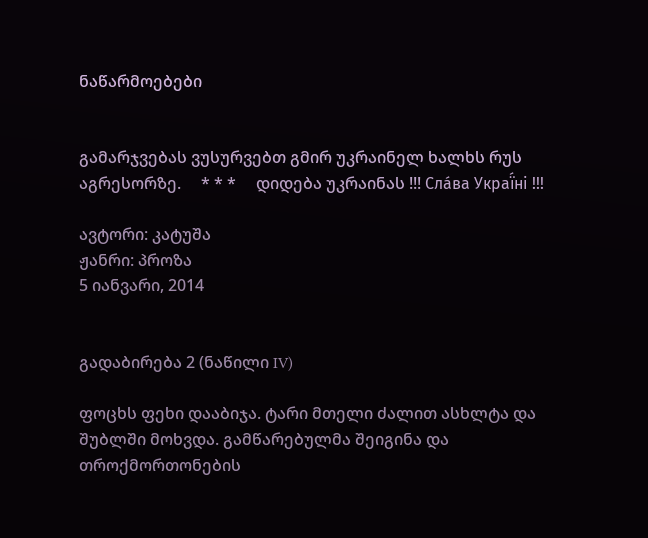ნაწარმოებები


გამარჯვებას ვუსურვებთ გმირ უკრაინელ ხალხს რუს აგრესორზე.     * * *     დიდება უკრაინას !!! Сла́ва Украї́ні !!!

ავტორი: კატუშა
ჟანრი: პროზა
5 იანვარი, 2014


გადაბირება 2 (ნაწილი IV)

ფოცხს ფეხი დააბიჯა. ტარი მთელი ძალით ასხლტა და შუბლში მოხვდა. გამწარებულმა შეიგინა და თროქმორთონების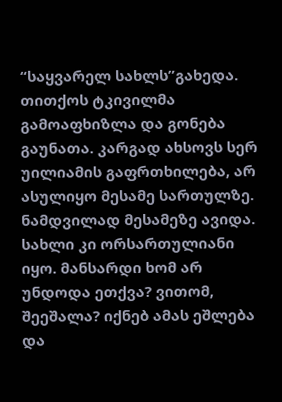“საყვარელ სახლს”გახედა. თითქოს ტკივილმა გამოაფხიზლა და გონება გაუნათა. კარგად ახსოვს სერ უილიამის გაფრთხილება, არ ასულიყო მესამე სართულზე. ნამდვილად მესამეზე ავიდა. სახლი კი ორსართულიანი იყო. მანსარდი ხომ არ უნდოდა ეთქვა? ვითომ, შეეშალა? იქნებ ამას ეშლება და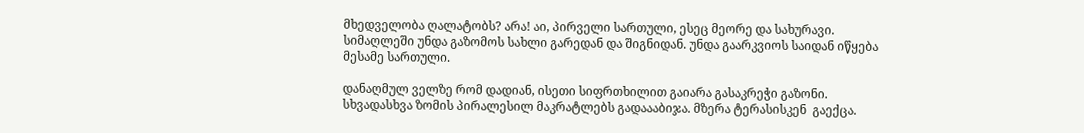მხედველობა ღალატობს? არა! აი, პირველი სართული, ესეც მეორე და სახურავი. სიმაღლეში უნდა გაზომოს სახლი გარედან და შიგნიდან. უნდა გაარკვიოს საიდან იწყება მესამე სართული.

დანაღმულ ველზე რომ დადიან, ისეთი სიფრთხილით გაიარა გასაკრეჭი გაზონი. სხვადასხვა ზომის პირალესილ მაკრატლებს გადაააბიჯა. მზერა ტერასისკენ  გაექცა.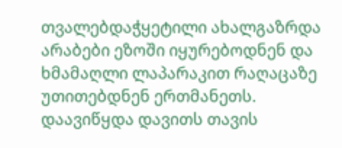თვალებდაჭყეტილი ახალგაზრდა არაბები ეზოში იყურებოდნენ და ხმამაღლი ლაპარაკით რაღაცაზე უთითებდნენ ერთმანეთს. დაავიწყდა დავითს თავის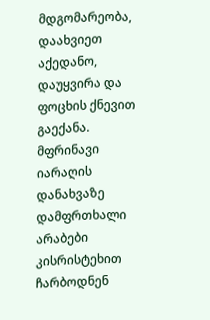მდგომარეობა, დაახვიეთ აქედანო, დაუყვირა და ფოცხის ქნევით გაექანა. მფრინავი იარაღის დანახვაზე დამფრთხალი არაბები კისრისტეხით ჩარბოდნენ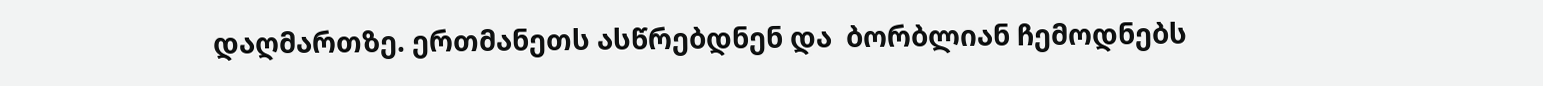დაღმართზე. ერთმანეთს ასწრებდნენ და  ბორბლიან ჩემოდნებს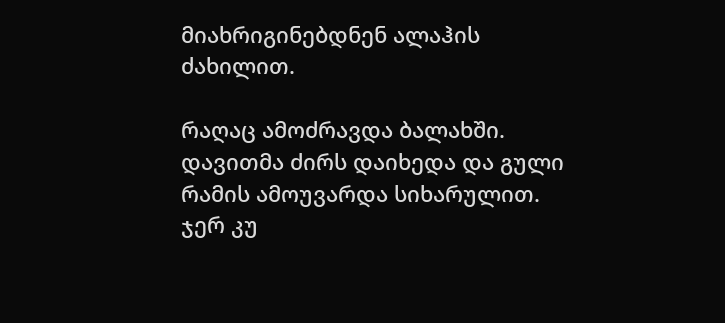მიახრიგინებდნენ ალაჰის ძახილით.

რაღაც ამოძრავდა ბალახში. დავითმა ძირს დაიხედა და გული რამის ამოუვარდა სიხარულით. ჯერ კუ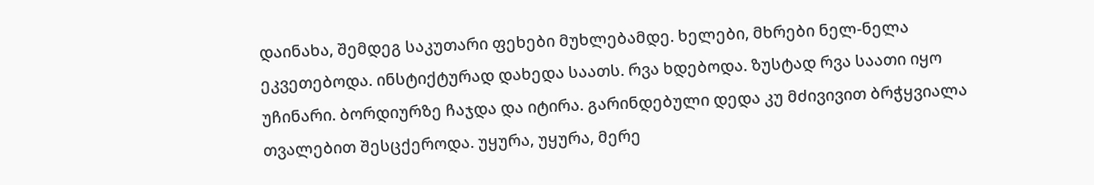დაინახა, შემდეგ საკუთარი ფეხები მუხლებამდე. ხელები, მხრები ნელ-ნელა ეკვეთებოდა. ინსტიქტურად დახედა საათს. რვა ხდებოდა. ზუსტად რვა საათი იყო უჩინარი. ბორდიურზე ჩაჯდა და იტირა. გარინდებული დედა კუ მძივივით ბრჭყვიალა თვალებით შესცქეროდა. უყურა, უყურა, მერე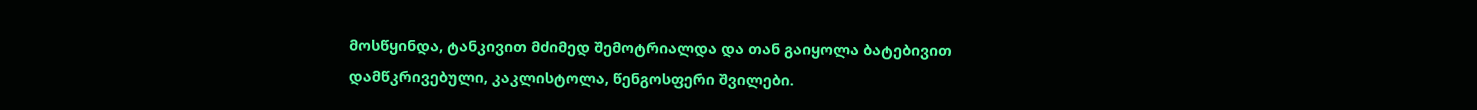მოსწყინდა, ტანკივით მძიმედ შემოტრიალდა და თან გაიყოლა ბატებივით დამწკრივებული, კაკლისტოლა, წენგოსფერი შვილები.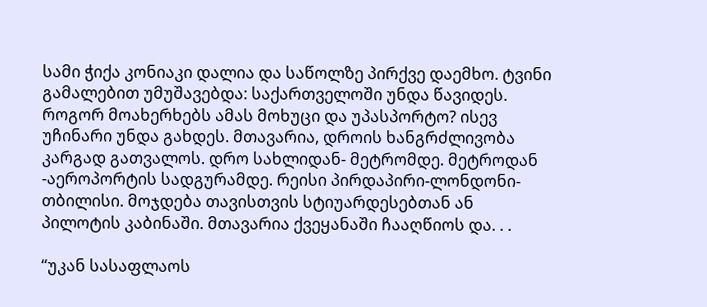სამი ჭიქა კონიაკი დალია და საწოლზე პირქვე დაემხო. ტვინი გამალებით უმუშავებდა: საქართველოში უნდა წავიდეს. როგორ მოახერხებს ამას მოხუცი და უპასპორტო? ისევ უჩინარი უნდა გახდეს. მთავარია, დროის ხანგრძლივობა კარგად გათვალოს. დრო სახლიდან- მეტრომდე. მეტროდან -აეროპორტის სადგურამდე. რეისი პირდაპირი-ლონდონი-თბილისი. მოჯდება თავისთვის სტიუარდესებთან ან პილოტის კაბინაში. მთავარია ქვეყანაში ჩააღწიოს და. . .

“უკან სასაფლაოს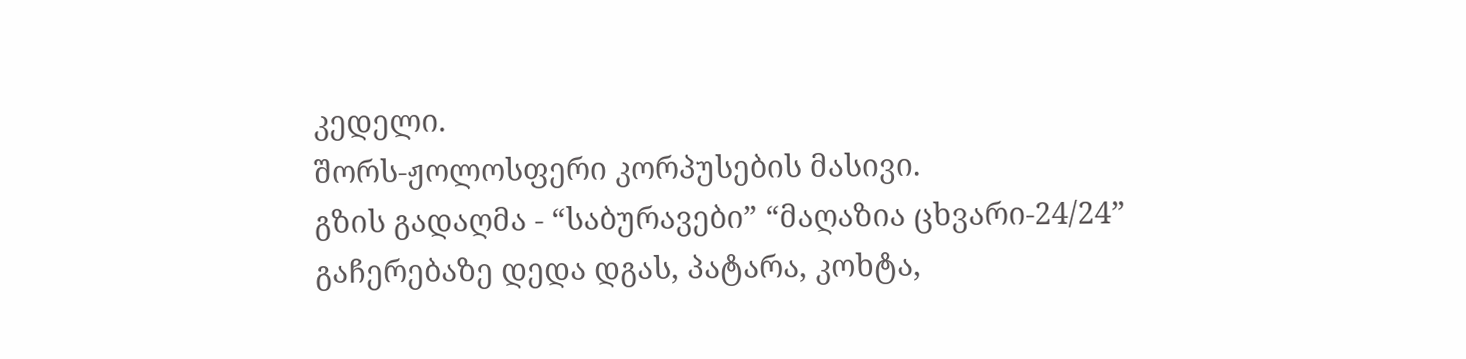კედელი.
შორს-ჟოლოსფერი კორპუსების მასივი.
გზის გადაღმა - “საბურავები” “მაღაზია ცხვარი-24/24”
გაჩერებაზე დედა დგას, პატარა, კოხტა,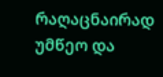რაღაცნაირად უმწეო და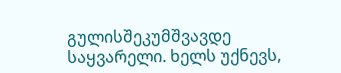გულისშეკუმშვავდე საყვარელი. ხელს უქნევს,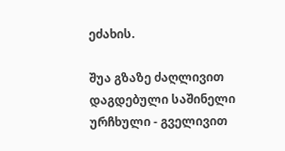ეძახის.

შუა გზაზე ძაღლივით დაგდებული საშინელი ურჩხული - გველივით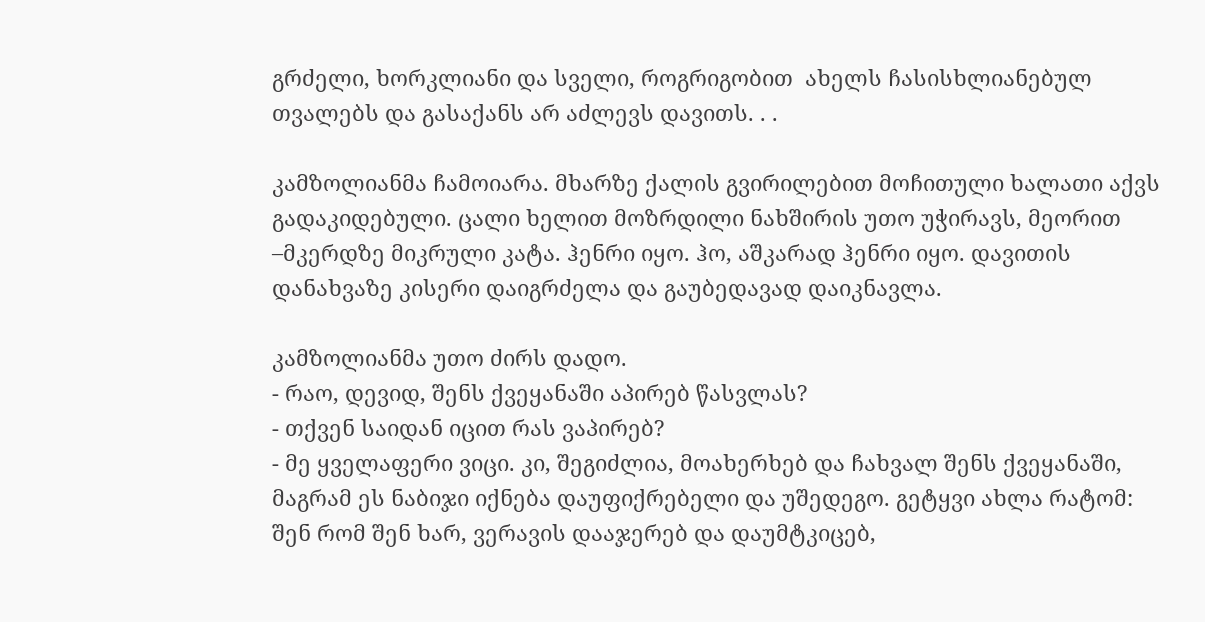გრძელი, ხორკლიანი და სველი, როგრიგობით  ახელს ჩასისხლიანებულ თვალებს და გასაქანს არ აძლევს დავითს. . .

კამზოლიანმა ჩამოიარა. მხარზე ქალის გვირილებით მოჩითული ხალათი აქვს გადაკიდებული. ცალი ხელით მოზრდილი ნახშირის უთო უჭირავს, მეორით –მკერდზე მიკრული კატა. ჰენრი იყო. ჰო, აშკარად ჰენრი იყო. დავითის დანახვაზე კისერი დაიგრძელა და გაუბედავად დაიკნავლა.

კამზოლიანმა უთო ძირს დადო.
- რაო, დევიდ, შენს ქვეყანაში აპირებ წასვლას?
- თქვენ საიდან იცით რას ვაპირებ?
- მე ყველაფერი ვიცი. კი, შეგიძლია, მოახერხებ და ჩახვალ შენს ქვეყანაში, მაგრამ ეს ნაბიჯი იქნება დაუფიქრებელი და უშედეგო. გეტყვი ახლა რატომ: შენ რომ შენ ხარ, ვერავის დააჯერებ და დაუმტკიცებ,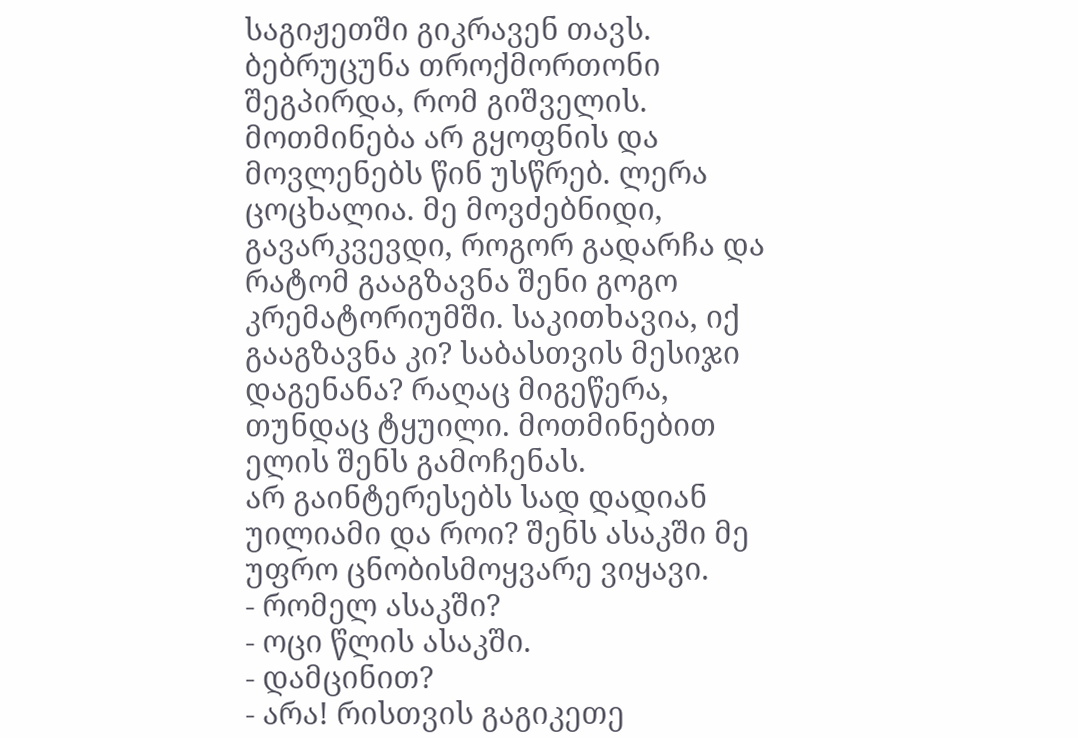საგიჟეთში გიკრავენ თავს. ბებრუცუნა თროქმორთონი შეგპირდა, რომ გიშველის. მოთმინება არ გყოფნის და მოვლენებს წინ უსწრებ. ლერა ცოცხალია. მე მოვძებნიდი, გავარკვევდი, როგორ გადარჩა და რატომ გააგზავნა შენი გოგო კრემატორიუმში. საკითხავია, იქ გააგზავნა კი? საბასთვის მესიჯი დაგენანა? რაღაც მიგეწერა, თუნდაც ტყუილი. მოთმინებით ელის შენს გამოჩენას.
არ გაინტერესებს სად დადიან უილიამი და როი? შენს ასაკში მე უფრო ცნობისმოყვარე ვიყავი.
- რომელ ასაკში?
- ოცი წლის ასაკში.
- დამცინით?
- არა! რისთვის გაგიკეთე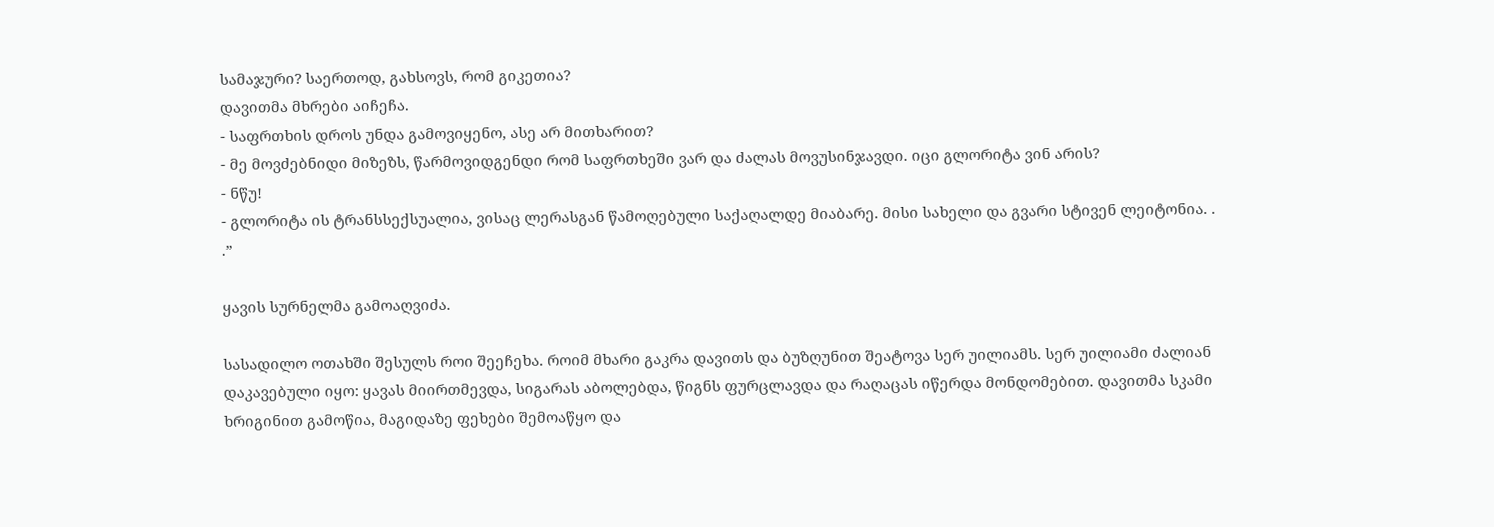სამაჯური? საერთოდ, გახსოვს, რომ გიკეთია?
დავითმა მხრები აიჩეჩა.
- საფრთხის დროს უნდა გამოვიყენო, ასე არ მითხარით?
- მე მოვძებნიდი მიზეზს, წარმოვიდგენდი რომ საფრთხეში ვარ და ძალას მოვუსინჯავდი. იცი გლორიტა ვინ არის?
- ნწუ!
- გლორიტა ის ტრანსსექსუალია, ვისაც ლერასგან წამოღებული საქაღალდე მიაბარე. მისი სახელი და გვარი სტივენ ლეიტონია. . .”

ყავის სურნელმა გამოაღვიძა.

სასადილო ოთახში შესულს როი შეეჩეხა. როიმ მხარი გაკრა დავითს და ბუზღუნით შეატოვა სერ უილიამს. სერ უილიამი ძალიან დაკავებული იყო: ყავას მიირთმევდა, სიგარას აბოლებდა, წიგნს ფურცლავდა და რაღაცას იწერდა მონდომებით. დავითმა სკამი ხრიგინით გამოწია, მაგიდაზე ფეხები შემოაწყო და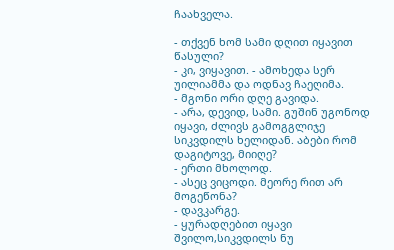ჩაახველა.

- თქვენ ხომ სამი დღით იყავით წასული?
- კი, ვიყავით. - ამოხედა სერ უილიამმა და ოდნავ ჩაეღიმა.
- მგონი ორი დღე გავიდა.
- არა, დევიდ, სამი. გუშინ უგონოდ იყავი, ძლივს გამოგგლიჯე სიკვდილს ხელიდან. აბები რომ დაგიტოვე, მიიღე?
- ერთი მხოლოდ.
- ასეც ვიცოდი. მეორე რით არ მოგეწონა?
- დავკარგე.
- ყურადღებით იყავი შვილო,სიკვდილს ნუ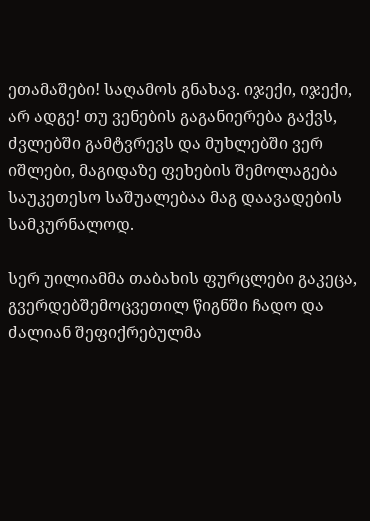ეთამაშები! საღამოს გნახავ. იჯექი, იჯექი, არ ადგე! თუ ვენების გაგანიერება გაქვს, ძვლებში გამტვრევს და მუხლებში ვერ იშლები, მაგიდაზე ფეხების შემოლაგება საუკეთესო საშუალებაა მაგ დაავადების სამკურნალოდ.

სერ უილიამმა თაბახის ფურცლები გაკეცა, გვერდებშემოცვეთილ წიგნში ჩადო და ძალიან შეფიქრებულმა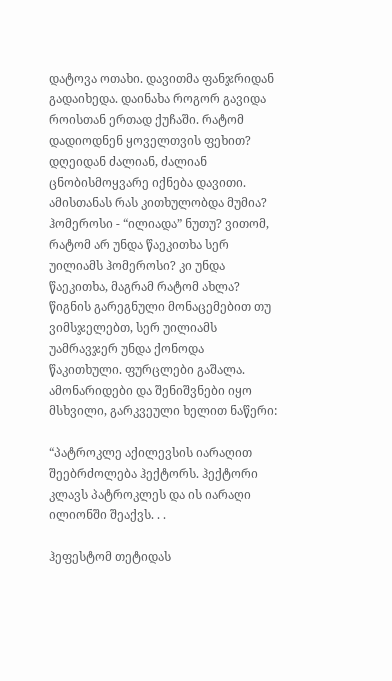დატოვა ოთახი. დავითმა ფანჯრიდან გადაიხედა. დაინახა როგორ გავიდა როისთან ერთად ქუჩაში. რატომ დადიოდნენ ყოველთვის ფეხით? დღეიდან ძალიან, ძალიან ცნობისმოყვარე იქნება დავითი.  ამისთანას რას კითხულობდა მუმია? ჰომეროსი - “ილიადა” ნუთუ? ვითომ, რატომ არ უნდა წაეკითხა სერ უილიამს ჰომეროსი? კი უნდა წაეკითხა, მაგრამ რატომ ახლა? წიგნის გარეგნული მონაცემებით თუ ვიმსჯელებთ, სერ უილიამს უამრავჯერ უნდა ქონოდა წაკითხული. ფურცლები გაშალა. ამონარიდები და შენიშვნები იყო მსხვილი, გარკვეული ხელით ნაწერი:

“პატროკლე აქილევსის იარაღით შეებრძოლება ჰექტორს. ჰექტორი კლავს პატროკლეს და ის იარაღი ილიონში შეაქვს. . .

ჰეფესტომ თეტიდას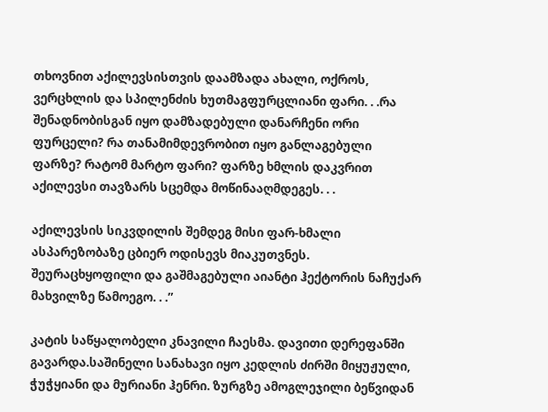თხოვნით აქილევსისთვის დაამზადა ახალი, ოქროს, ვერცხლის და სპილენძის ხუთმაგფურცლიანი ფარი. . .რა შენადნობისგან იყო დამზადებული დანარჩენი ორი ფურცელი? რა თანამიმდევრობით იყო განლაგებული ფარზე? რატომ მარტო ფარი? ფარზე ხმლის დაკვრით აქილევსი თავზარს სცემდა მოწინააღმდეგეს. . .

აქილევსის სიკვდილის შემდეგ მისი ფარ-ხმალი ასპარეზობაზე ცბიერ ოდისევს მიაკუთვნეს. შეურაცხყოფილი და გაშმაგებული აიანტი ჰექტორის ნაჩუქარ მახვილზე წამოეგო. . .”

კატის საწყალობელი კნავილი ჩაესმა. დავითი დერეფანში გავარდა.საშინელი სანახავი იყო კედლის ძირში მიყუჟული, ჭუჭყიანი და მურიანი ჰენრი. ზურგზე ამოგლეჯილი ბეწვიდან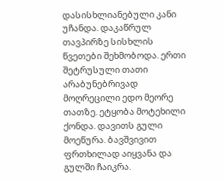დასისხლიანებული კანი უჩანდა. დაკაწრულ თავპირზე სისხლის წვეთები შეხმობოდა. ერთი შეტრუსული თათი არაბუნებრივად მოღრეცილი ედო მეორე თათზე. ეტყობა მოტეხილი ქონდა. დავითს გული მოეწურა. ბავშვივით ფრთხილად აიყვანა და გულში ჩაიკრა.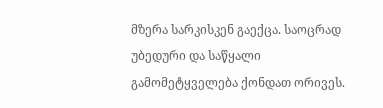მზერა სარკისკენ გაექცა. საოცრად უბედური და საწყალი გამომეტყველება ქონდათ ორივეს.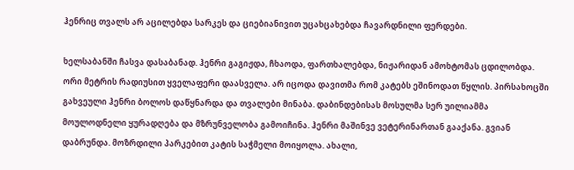ჰენრიც თვალს არ აცილებდა სარკეს და ციებიანივით უცახცახებდა ჩავარდნილი ფერდები.

ხელსაბანში ჩასვა დასაბანად. ჰენრი გაგიჟდა, ჩხაოდა, ფართხალებდა, ნიჟარიდან ამოხტომას ცდილობდა. ორი მეტრის რადიუსით ყველაფერი დაასველა. არ იცოდა დავითმა რომ კატებს ეშინოდათ წყლის. პირსახოცში გახვეული ჰენრი ბოლოს დაწყნარდა და თვალები მინაბა. დაბინდებისას მოსულმა სერ უილიამმა მოულოდნელი ყურადღება და მზრუნველობა გამოიჩინა. ჰენრი მაშინვე ვეტერინართან გააქანა. გვიან დაბრუნდა. მოზრდილი პარკებით კატის საჭმელი მოიყოლა. ახალი,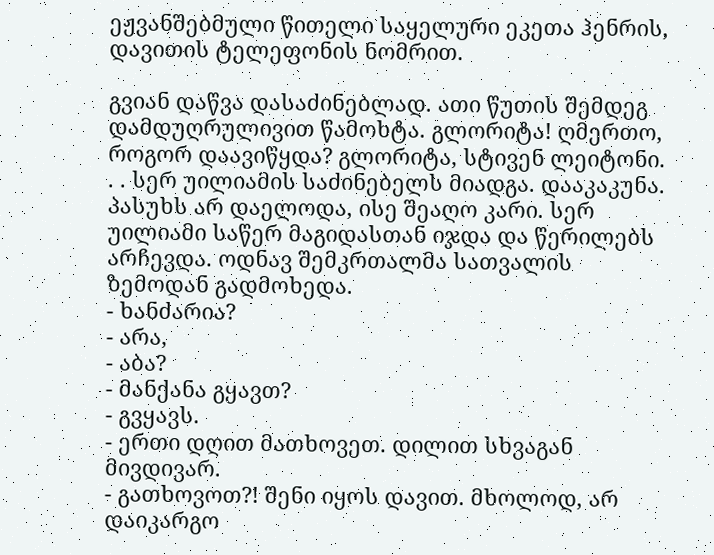ეჟვანშებმული წითელი საყელური ეკეთა ჰენრის, დავითის ტელეფონის ნომრით.

გვიან დაწვა დასაძინებლად. ათი წუთის შემდეგ დამდუღრულივით წამოხტა. გლორიტა! ღმერთო, როგორ დაავიწყდა? გლორიტა, სტივენ ლეიტონი. . . სერ უილიამის საძინებელს მიადგა. დააკაკუნა. პასუხს არ დაელოდა, ისე შეაღო კარი. სერ უილიამი საწერ მაგიდასთან იჯდა და წერილებს არჩევდა. ოდნავ შემკრთალმა სათვალის ზემოდან გადმოხედა.
- ხანძარია?
- არა,
- აბა?
- მანქანა გყავთ?
- გვყავს.
- ერთი დღით მათხოვეთ. დილით სხვაგან მივდივარ.
- გათხოვოთ?! შენი იყოს დავით. მხოლოდ, არ დაიკარგო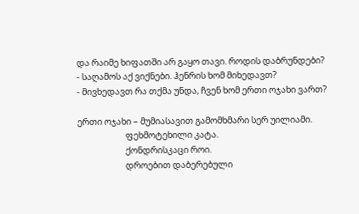და რაიმე ხიფათში არ გაყო თავი. როდის დაბრუნდები?
- საღამოს აქ ვიქნები. ჰენრის ხომ მიხედავთ?
- მივხედავთ რა თქმა უნდა, ჩვენ ხომ ერთი ოჯახი ვართ?

ერთი ოჯახი – მუმიასავით გამომხმარი სერ უილიამი.
                        ფეხმოტეხილი კატა.
                        ქონდრისკაცი როი.
                        დროებით დაბერებული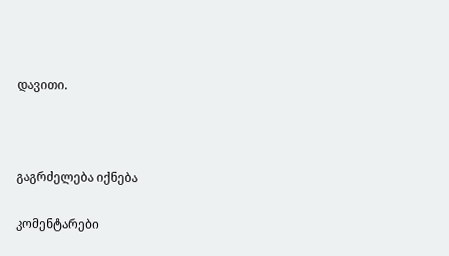დავითი.



გაგრძელება იქნება

კომენტარები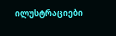ილუსტრაციები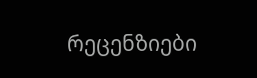რეცენზიები